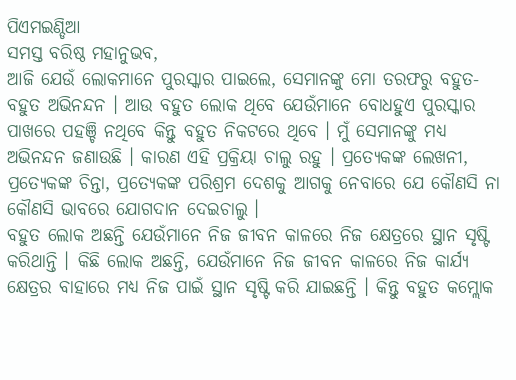ପିଏମଇଣ୍ଡିଆ
ସମସ୍ତ ବରିଷ୍ଠ ମହାନୁଭବ,
ଆଜି ଯେଉଁ ଲୋକମାନେ ପୁରସ୍କାର ପାଇଲେ, ସେମାନଙ୍କୁ ମୋ ତରଫରୁ ବହୁତ-ବହୁତ ଅଭିନନ୍ଦନ । ଆଉ ବହୁତ ଲୋକ ଥିବେ ଯେଉଁମାନେ ବୋଧହୁଏ ପୁରସ୍କାର ପାଖରେ ପହଞ୍ଚି ନଥିବେ କିନ୍ତୁ ବହୁତ ନିକଟରେ ଥିବେ । ମୁଁ ସେମାନଙ୍କୁ ମଧ୍ୟ ଅଭିନନ୍ଦନ ଜଣାଉଛି । କାରଣ ଏହି ପ୍ରକ୍ରିୟା ଚାଲୁ ରହୁ । ପ୍ରତ୍ୟେକଙ୍କ ଲେଖନୀ, ପ୍ରତ୍ୟେକଙ୍କ ଚିନ୍ତା, ପ୍ରତ୍ୟେକଙ୍କ ପରିଶ୍ରମ ଦେଶକୁ ଆଗକୁ ନେବାରେ ଯେ କୌଣସି ନା କୌଣସି ଭାବରେ ଯୋଗଦାନ ଦେଇଚାଲୁ ।
ବହୁତ ଲୋକ ଅଛନ୍ତି ଯେଉଁମାନେ ନିଜ ଜୀବନ କାଳରେ ନିଜ କ୍ଷେତ୍ରରେ ସ୍ଥାନ ସୃଷ୍ଟି କରିଥାନ୍ତି । କିଛି ଲୋକ ଅଛନ୍ତି, ଯେଉଁମାନେ ନିଜ ଜୀବନ କାଳରେ ନିଜ କାର୍ଯ୍ୟ କ୍ଷେତ୍ରର ବାହାରେ ମଧ୍ୟ ନିଜ ପାଇଁ ସ୍ଥାନ ସୃଷ୍ଟି କରି ଯାଇଛନ୍ତି । କିନ୍ତୁ ବହୁତ କମ୍ଲୋକ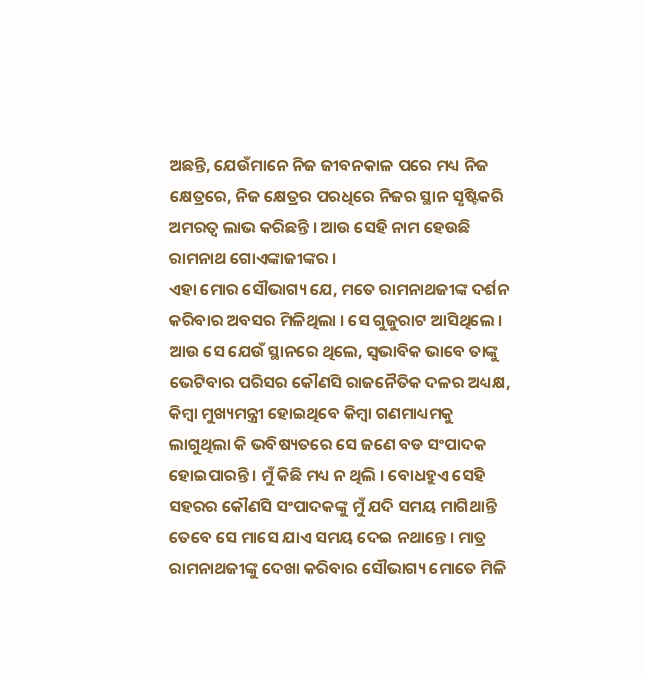ଅଛନ୍ତି, ଯେଉଁମାନେ ନିଜ ଜୀବନକାଳ ପରେ ମଧ୍ୟ ନିଜ କ୍ଷେତ୍ରରେ, ନିଜ କ୍ଷେତ୍ରର ପରଧିରେ ନିଜର ସ୍ଥାନ ସୃଷ୍ଟିକରି ଅମରତ୍ୱ ଲାଭ କରିଛନ୍ତି । ଆଉ ସେହି ନାମ ହେଉଛି ରାମନାଥ ଗୋଏଙ୍କାଜୀଙ୍କର ।
ଏହା ମୋର ସୌଭାଗ୍ୟ ଯେ, ମତେ ରାମନାଥଜୀଙ୍କ ଦର୍ଶନ କରିବାର ଅବସର ମିଳିଥିଲା । ସେ ଗୁଜୁରାଟ ଆସିଥିଲେ । ଆଉ ସେ ଯେଉଁ ସ୍ଥାନରେ ଥିଲେ, ସ୍ୱଭାବିକ ଭାବେ ତାଙ୍କୁ ଭେଟିବାର ପରିସର କୌଣସି ରାଜନୈତିକ ଦଳର ଅଧ୍ୟକ୍ଷ, କିମ୍ବା ମୁଖ୍ୟମନ୍ତ୍ରୀ ହୋଇଥିବେ କିମ୍ବା ଗଣମାଧ୍ୟମକୁ ଲାଗୁଥିଲା କି ଭବିଷ୍ୟତରେ ସେ ଜଣେ ବଡ ସଂପାଦକ ହୋଇପାରନ୍ତି । ମୁଁ କିଛି ମଧ୍ୟ ନ ଥିଲି । ବୋଧହୁଏ ସେହି ସହରର କୌଣସି ସଂପାଦକଙ୍କୁ ମୁଁ ଯଦି ସମୟ ମାଗିଥାନ୍ତି ତେବେ ସେ ମାସେ ଯାଏ ସମୟ ଦେଇ ନଥାନ୍ତେ । ମାତ୍ର ରାମନାଥଜୀଙ୍କୁ ଦେଖା କରିବାର ସୌଭାଗ୍ୟ ମୋତେ ମିଳି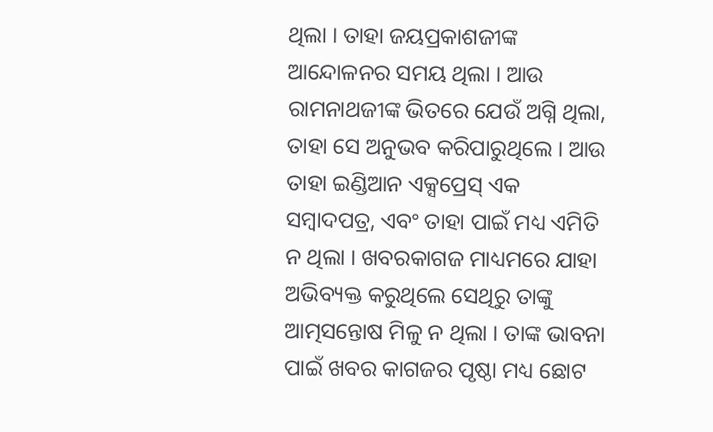ଥିଲା । ତାହା ଜୟପ୍ରକାଶଜୀଙ୍କ ଆନ୍ଦୋଳନର ସମୟ ଥିଲା । ଆଉ ରାମନାଥଜୀଙ୍କ ଭିତରେ ଯେଉଁ ଅଗ୍ନି ଥିଲା, ତାହା ସେ ଅନୁଭବ କରିପାରୁଥିଲେ । ଆଉ ତାହା ଇଣ୍ଡିଆନ ଏକ୍ସପ୍ରେସ୍ ଏକ ସମ୍ବାଦପତ୍ର, ଏବଂ ତାହା ପାଇଁ ମଧ୍ୟ ଏମିତି ନ ଥିଲା । ଖବରକାଗଜ ମାଧ୍ୟମରେ ଯାହା ଅଭିବ୍ୟକ୍ତ କରୁଥିଲେ ସେଥିରୁ ତାଙ୍କୁ ଆତ୍ମସନ୍ତୋଷ ମିଳୁ ନ ଥିଲା । ତାଙ୍କ ଭାବନା ପାଇଁ ଖବର କାଗଜର ପୃଷ୍ଠା ମଧ୍ୟ ଛୋଟ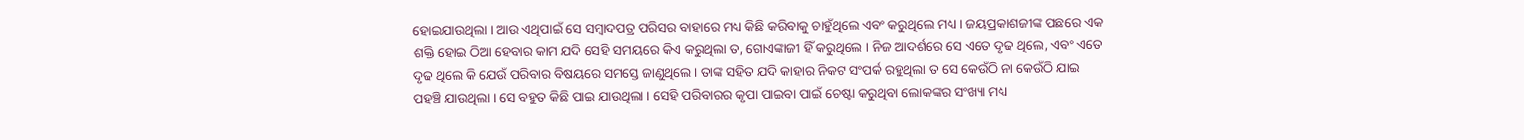ହୋଇଯାଉଥିଲା । ଆଉ ଏଥିପାଇଁ ସେ ସମ୍ବାଦପତ୍ର ପରିସର ବାହାରେ ମଧ୍ୟ କିଛି କରିବାକୁ ଚାହୁଁଥିଲେ ଏବଂ କରୁଥିଲେ ମଧ୍ୟ । ଜୟପ୍ରକାଶଜୀଙ୍କ ପଛରେ ଏକ ଶକ୍ତି ହୋଇ ଠିଆ ହେବାର କାମ ଯଦି ସେହି ସମୟରେ କିଏ କରୁଥିଲା ତ, ଗୋଏଙ୍କାଜୀ ହିଁ କରୁଥିଲେ । ନିଜ ଆଦର୍ଶରେ ସେ ଏତେ ଦୃଢ ଥିଲେ, ଏବଂ ଏତେ ଦୃଢ ଥିଲେ କି ଯେଉଁ ପରିବାର ବିଷୟରେ ସମସ୍ତେ ଜାଣୁଥିଲେ । ତାଙ୍କ ସହିତ ଯଦି କାହାର ନିକଟ ସଂପର୍କ ରହୁଥିଲା ତ ସେ କେଉଁଠି ନା କେଉଁଠି ଯାଇ ପହଞ୍ଚି ଯାଉଥିଲା । ସେ ବହୁତ କିଛି ପାଇ ଯାଉଥିଲା । ସେହି ପରିବାରର କୃପା ପାଇବା ପାଇଁ ଚେଷ୍ଟା କରୁଥିବା ଲୋକଙ୍କର ସଂଖ୍ୟା ମଧ୍ୟ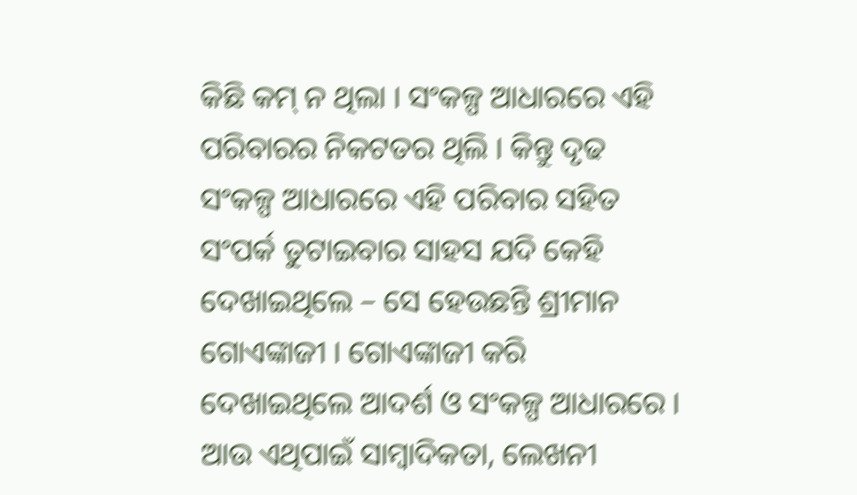କିଛି କମ୍ ନ ଥିଲା । ସଂକଳ୍ପ ଆଧାରରେ ଏହି ପରିବାରର ନିକଟତର ଥିଲି । କିନ୍ତୁ ଦୃଢ ସଂକଳ୍ପ ଆଧାରରେ ଏହି ପରିବାର ସହିତ ସଂପର୍କ ତୁଟାଇବାର ସାହସ ଯଦି କେହି ଦେଖାଇଥିଲେ – ସେ ହେଉଛନ୍ତି ଶ୍ରୀମାନ ଗୋଏଙ୍କାଜୀ । ଗୋଏଙ୍କାଜୀ କରି ଦେଖାଇଥିଲେ ଆଦର୍ଶ ଓ ସଂକଳ୍ପ ଆଧାରରେ ।
ଆଉ ଏଥିପାଇଁ ସାମ୍ବାଦିକତା, ଲେଖନୀ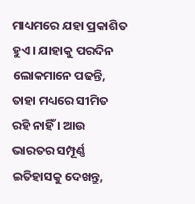ମାଧ୍ୟମରେ ଯହା ପ୍ରକାଶିତ ହୁଏ । ଯାହାକୁ ପରଦିନ ଲୋକମାନେ ପଢନ୍ତି, ତାହା ମଧ୍ୟରେ ସୀମିତ ରହି ନାହିଁ । ଆଉ ଭାରତର ସମ୍ପୂର୍ଣ୍ଣ ଇତିହାସକୁ ଦେଖନ୍ତୁ,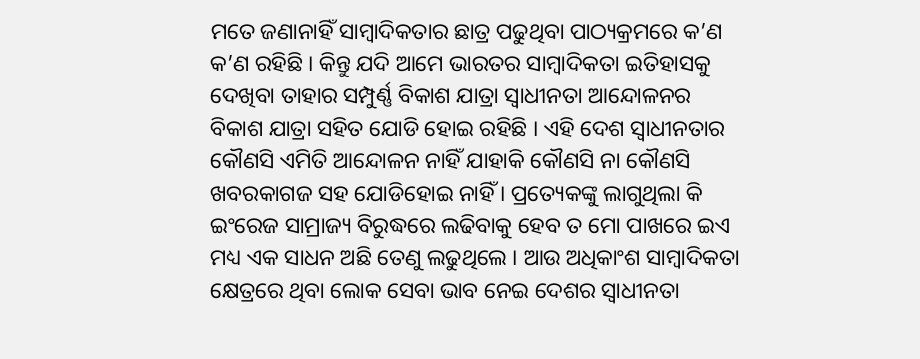ମତେ ଜଣାନାହିଁ ସାମ୍ବାଦିକତାର ଛାତ୍ର ପଢୁଥିବା ପାଠ୍ୟକ୍ରମରେ କ’ଣ କ’ଣ ରହିଛି । କିନ୍ତୁ ଯଦି ଆମେ ଭାରତର ସାମ୍ବାଦିକତା ଇତିହାସକୁ ଦେଖିବା ତାହାର ସମ୍ପୁର୍ଣ୍ଣ ବିକାଶ ଯାତ୍ରା ସ୍ୱାଧୀନତା ଆନ୍ଦୋଳନର ବିକାଶ ଯାତ୍ରା ସହିତ ଯୋଡି ହୋଇ ରହିଛି । ଏହି ଦେଶ ସ୍ୱାଧୀନତାର କୌଣସି ଏମିତି ଆନ୍ଦୋଳନ ନାହିଁ ଯାହାକି କୌଣସି ନା କୌଣସି ଖବରକାଗଜ ସହ ଯୋଡିହୋଇ ନାହିଁ । ପ୍ରତ୍ୟେକଙ୍କୁ ଲାଗୁଥିଲା କି ଇଂରେଜ ସାମ୍ରାଜ୍ୟ ବିରୁଦ୍ଧରେ ଲଢିବାକୁ ହେବ ତ ମୋ ପାଖରେ ଇଏ ମଧ୍ୟ ଏକ ସାଧନ ଅଛି ତେଣୁ ଲଢୁଥିଲେ । ଆଉ ଅଧିକାଂଶ ସାମ୍ବାଦିକତା କ୍ଷେତ୍ରରେ ଥିବା ଲୋକ ସେବା ଭାବ ନେଇ ଦେଶର ସ୍ୱାଧୀନତା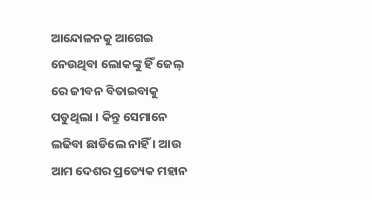ଆନ୍ଦୋଳନକୁ ଆଗେଇ ନେଉଥିବା ଲୋକଙ୍କୁ ହିଁ ଜେଲ୍ ରେ ଜୀବନ ବିତାଇବାକୁ ପଡୁଥିଲା । କିନ୍ତୁ ସେମାନେ ଲଢିବା ଛାଡିଲେ ନାହିଁ । ଆଉ ଆମ ଦେଶର ପ୍ରତ୍ୟେକ ମହାନ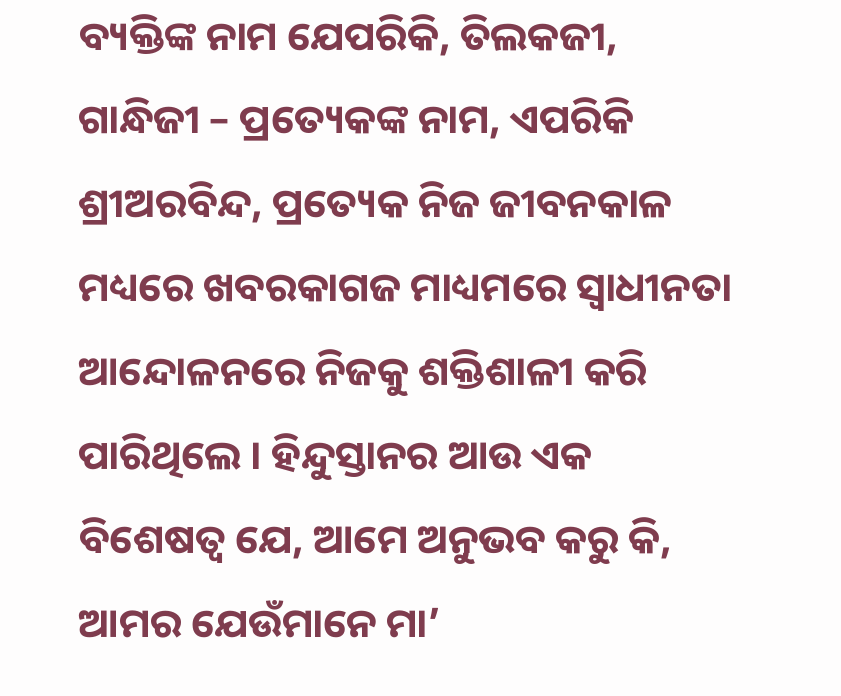ବ୍ୟକ୍ତିଙ୍କ ନାମ ଯେପରିକି, ତିଲକଜୀ, ଗାନ୍ଧିଜୀ – ପ୍ରତ୍ୟେକଙ୍କ ନାମ, ଏପରିକି ଶ୍ରୀଅରବିନ୍ଦ, ପ୍ରତ୍ୟେକ ନିଜ ଜୀବନକାଳ ମଧ୍ୟରେ ଖବରକାଗଜ ମାଧ୍ୟମରେ ସ୍ୱାଧୀନତା ଆନ୍ଦୋଳନରେ ନିଜକୁ ଶକ୍ତିଶାଳୀ କରି ପାରିଥିଲେ । ହିନ୍ଦୁସ୍ତାନର ଆଉ ଏକ ବିଶେଷତ୍ୱ ଯେ, ଆମେ ଅନୁଭବ କରୁ କି, ଆମର ଯେଉଁମାନେ ମା’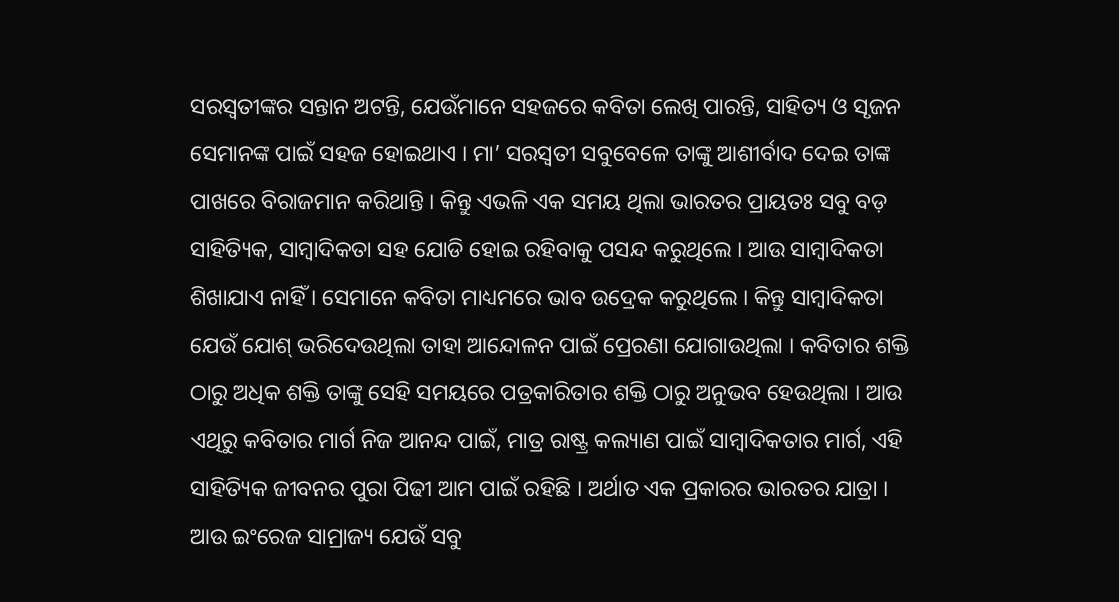ସରସ୍ୱତୀଙ୍କର ସନ୍ତାନ ଅଟନ୍ତି, ଯେଉଁମାନେ ସହଜରେ କବିତା ଲେଖି ପାରନ୍ତି, ସାହିତ୍ୟ ଓ ସୃଜନ ସେମାନଙ୍କ ପାଇଁ ସହଜ ହୋଇଥାଏ । ମା’ ସରସ୍ୱତୀ ସବୁବେଳେ ତାଙ୍କୁ ଆଶୀର୍ବାଦ ଦେଇ ତାଙ୍କ ପାଖରେ ବିରାଜମାନ କରିଥାନ୍ତି । କିନ୍ତୁ ଏଭଳି ଏକ ସମୟ ଥିଲା ଭାରତର ପ୍ରାୟତଃ ସବୁ ବଡ଼ ସାହିତ୍ୟିକ, ସାମ୍ବାଦିକତା ସହ ଯୋଡି ହୋଇ ରହିବାକୁ ପସନ୍ଦ କରୁଥିଲେ । ଆଉ ସାମ୍ବାଦିକତା ଶିଖାଯାଏ ନାହିଁ । ସେମାନେ କବିତା ମାଧ୍ୟମରେ ଭାବ ଉଦ୍ରେକ କରୁଥିଲେ । କିନ୍ତୁ ସାମ୍ବାଦିକତା ଯେଉଁ ଯୋଶ୍ ଭରିଦେଉଥିଲା ତାହା ଆନ୍ଦୋଳନ ପାଇଁ ପ୍ରେରଣା ଯୋଗାଉଥିଲା । କବିତାର ଶକ୍ତି ଠାରୁ ଅଧିକ ଶକ୍ତି ତାଙ୍କୁ ସେହି ସମୟରେ ପତ୍ରକାରିତାର ଶକ୍ତି ଠାରୁ ଅନୁଭବ ହେଉଥିଲା । ଆଉ ଏଥିରୁ କବିତାର ମାର୍ଗ ନିଜ ଆନନ୍ଦ ପାଇଁ, ମାତ୍ର ରାଷ୍ଟ୍ର କଲ୍ୟାଣ ପାଇଁ ସାମ୍ବାଦିକତାର ମାର୍ଗ, ଏହି ସାହିତ୍ୟିକ ଜୀବନର ପୁରା ପିଢୀ ଆମ ପାଇଁ ରହିଛି । ଅର୍ଥାତ ଏକ ପ୍ରକାରର ଭାରତର ଯାତ୍ରା । ଆଉ ଇଂରେଜ ସାମ୍ରାଜ୍ୟ ଯେଉଁ ସବୁ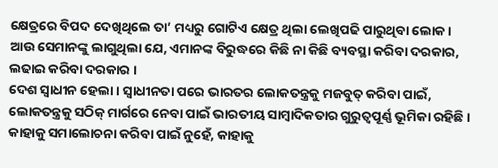କ୍ଷେତ୍ରରେ ବିପଦ ଦେଖିଥିଲେ ତା’ ମଧ୍ୟରୁ ଗୋଟିଏ କ୍ଷେତ୍ର ଥିଲା ଲେଖିପଢି ପାରୁଥିବା ଲୋକ । ଆଉ ସେମାନଙ୍କୁ ଲାଗୁଥିଲା ଯେ, ଏମାନଙ୍କ ବିରୁଦ୍ଧରେ କିଛି ନା କିଛି ବ୍ୟବସ୍ଥା କରିବା ଦରକାର, ଲଢାଇ କରିବା ଦରକାର ।
ଦେଶ ସ୍ୱାଧୀନ ହେଲା । ସ୍ୱାଧୀନତା ପରେ ଭାରତର ଲୋକତନ୍ତ୍ରକୁ ମଜବୁତ୍ କରିବା ପାଇଁ, ଲୋକତନ୍ତ୍ରକୁ ସଠିକ୍ ମାର୍ଗରେ ନେବା ପାଇଁ ଭାରତୀୟ ସାମ୍ବାଦିକତାର ଗୁରୁତ୍ୱପୂର୍ଣ୍ଣ ଭୂମିକା ରହିଛି । କାହାକୁ ସମାଲୋଚନା କରିବା ପାଇଁ ନୁହେଁ, କାହାକୁ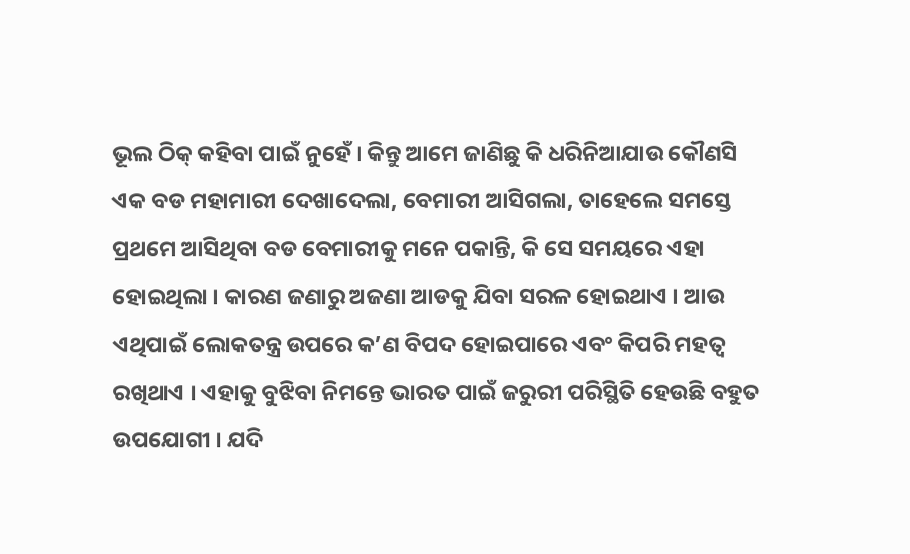ଭୂଲ ଠିକ୍ କହିବା ପାଇଁ ନୁହେଁ । କିନ୍ତୁ ଆମେ ଜାଣିଛୁ କି ଧରିନିଆଯାଉ କୌଣସି ଏକ ବଡ ମହାମାରୀ ଦେଖାଦେଲା, ବେମାରୀ ଆସିଗଲା, ତାହେଲେ ସମସ୍ତେ ପ୍ରଥମେ ଆସିଥିବା ବଡ ବେମାରୀକୁ ମନେ ପକାନ୍ତି, କି ସେ ସମୟରେ ଏହା ହୋଇଥିଲା । କାରଣ ଜଣାରୁ ଅଜଣା ଆଡକୁ ଯିବା ସରଳ ହୋଇଥାଏ । ଆଉ ଏଥିପାଇଁ ଲୋକତନ୍ତ୍ର ଉପରେ କ’ଣ ବିପଦ ହୋଇପାରେ ଏବଂ କିପରି ମହତ୍ୱ ରଖିଥାଏ । ଏହାକୁ ବୁଝିବା ନିମନ୍ତେ ଭାରତ ପାଇଁ ଜରୁରୀ ପରିସ୍ଥିତି ହେଉଛି ବହୁତ ଉପଯୋଗୀ । ଯଦି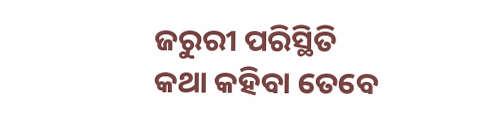ଜରୁରୀ ପରିସ୍ଥିତି କଥା କହିବା ତେବେ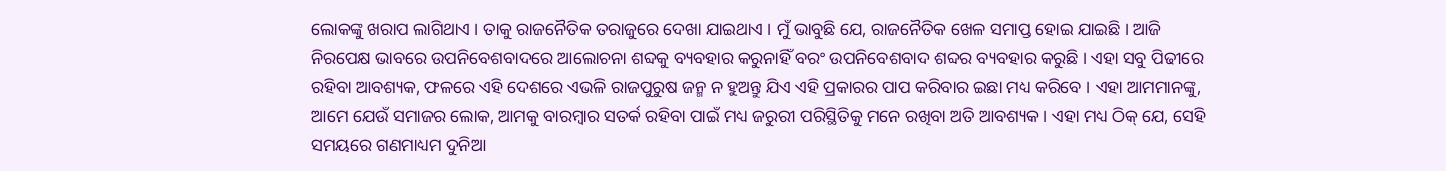ଲୋକଙ୍କୁ ଖରାପ ଲାଗିଥାଏ । ତାକୁ ରାଜନୈତିକ ତରାଜୁରେ ଦେଖା ଯାଇଥାଏ । ମୁଁ ଭାବୁଛି ଯେ, ରାଜନୈତିକ ଖେଳ ସମାପ୍ତ ହୋଇ ଯାଇଛି । ଆଜି ନିରପେକ୍ଷ ଭାବରେ ଉପନିବେଶବାଦରେ ଆଲୋଚନା ଶବ୍ଦକୁ ବ୍ୟବହାର କରୁନାହିଁ ବରଂ ଉପନିବେଶବାଦ ଶବ୍ଦର ବ୍ୟବହାର କରୁଛି । ଏହା ସବୁ ପିଢୀରେ ରହିବା ଆବଶ୍ୟକ, ଫଳରେ ଏହି ଦେଶରେ ଏଭଳି ରାଜପୁରୁଷ ଜନ୍ମ ନ ହୁଅନ୍ତୁ ଯିଏ ଏହି ପ୍ରକାରର ପାପ କରିବାର ଇଛା ମଧ୍ୟ କରିବେ । ଏହା ଆମମାନଙ୍କୁ, ଆମେ ଯେଉଁ ସମାଜର ଲୋକ, ଆମକୁ ବାରମ୍ବାର ସତର୍କ ରହିବା ପାଇଁ ମଧ୍ୟ ଜରୁରୀ ପରିସ୍ଥିତିକୁ ମନେ ରଖିବା ଅତି ଆବଶ୍ୟକ । ଏହା ମଧ୍ୟ ଠିକ୍ ଯେ, ସେହି ସମୟରେ ଗଣମାଧ୍ୟମ ଦୁନିଆ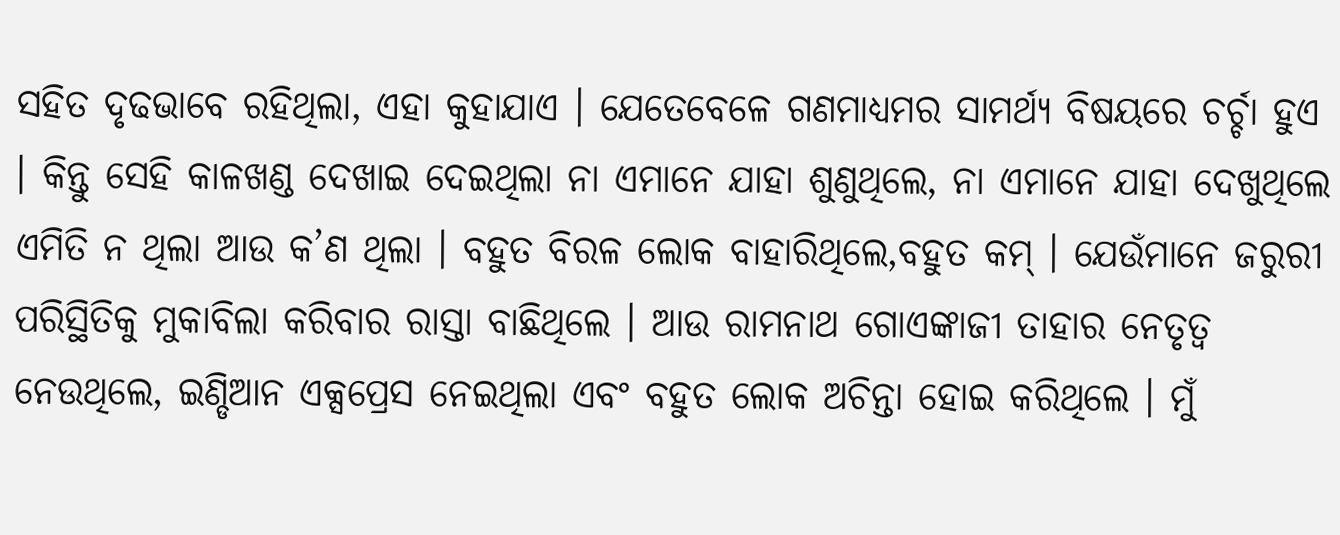ସହିତ ଦୃଢଭାବେ ରହିଥିଲା, ଏହା କୁହାଯାଏ । ଯେତେବେଳେ ଗଣମାଧ୍ୟମର ସାମର୍ଥ୍ୟ ବିଷୟରେ ଚର୍ଚ୍ଚା ହୁଏ । କିନ୍ତୁ ସେହି କାଳଖଣ୍ଡ ଦେଖାଇ ଦେଇଥିଲା ନା ଏମାନେ ଯାହା ଶୁଣୁଥିଲେ, ନା ଏମାନେ ଯାହା ଦେଖୁଥିଲେ ଏମିତି ନ ଥିଲା ଆଉ କ’ଣ ଥିଲା । ବହୁତ ବିରଳ ଲୋକ ବାହାରିଥିଲେ,ବହୁତ କମ୍ । ଯେଉଁମାନେ ଜରୁରୀ ପରିସ୍ଥିତିକୁ ମୁକାବିଲା କରିବାର ରାସ୍ତା ବାଛିଥିଲେ । ଆଉ ରାମନାଥ ଗୋଏଙ୍କାଜୀ ତାହାର ନେତୃତ୍ୱ ନେଉଥିଲେ, ଇଣ୍ଡିଆନ ଏକ୍ସପ୍ରେସ ନେଇଥିଲା ଏବଂ ବହୁତ ଲୋକ ଅଚିନ୍ତା ହୋଇ କରିଥିଲେ । ମୁଁ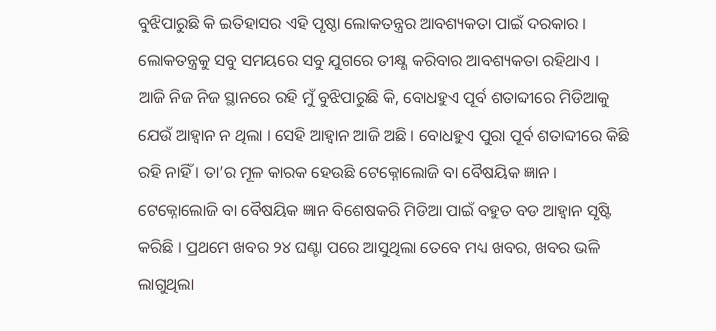ବୁଝିପାରୁଛି କି ଇତିହାସର ଏହି ପୃଷ୍ଠା ଲୋକତନ୍ତ୍ରର ଆବଶ୍ୟକତା ପାଇଁ ଦରକାର । ଲୋକତନ୍ତ୍ରକୁ ସବୁ ସମୟରେ ସବୁ ଯୁଗରେ ତୀକ୍ଷ୍ଣ କରିବାର ଆବଶ୍ୟକତା ରହିଥାଏ ।
ଆଜି ନିଜ ନିଜ ସ୍ଥାନରେ ରହି ମୁଁ ବୁଝିପାରୁଛି କି, ବୋଧହୁଏ ପୂର୍ବ ଶତାବ୍ଦୀରେ ମିଡିଆକୁ ଯେଉଁ ଆହ୍ୱାନ ନ ଥିଲା । ସେହି ଆହ୍ୱାନ ଆଜି ଅଛି । ବୋଧହୁଏ ପୁରା ପୂର୍ବ ଶତାବ୍ଦୀରେ କିଛି ରହି ନାହିଁ । ତା’ର ମୂଳ କାରକ ହେଉଛି ଟେକ୍ନୋଲୋଜି ବା ବୈଷୟିକ ଜ୍ଞାନ । ଟେକ୍ନୋଲୋଜି ବା ବୈଷୟିକ ଜ୍ଞାନ ବିଶେଷକରି ମିଡିଆ ପାଇଁ ବହୁତ ବଡ ଆହ୍ୱାନ ସୃଷ୍ଟି କରିଛି । ପ୍ରଥମେ ଖବର ୨୪ ଘଣ୍ଟା ପରେ ଆସୁଥିଲା ତେବେ ମଧ୍ୟ ଖବର, ଖବର ଭଳି ଲାଗୁଥିଲା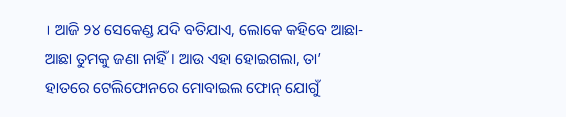। ଆଜି ୨୪ ସେକେଣ୍ଡ ଯଦି ବତିଯାଏ, ଲୋକେ କହିବେ ଆଛା-ଆଛା ତୁମକୁ ଜଣା ନାହିଁ । ଆଉ ଏହା ହୋଇଗଲା, ତା’ ହାତରେ ଟେଲିଫୋନରେ ମୋବାଇଲ ଫୋନ୍ ଯୋଗୁଁ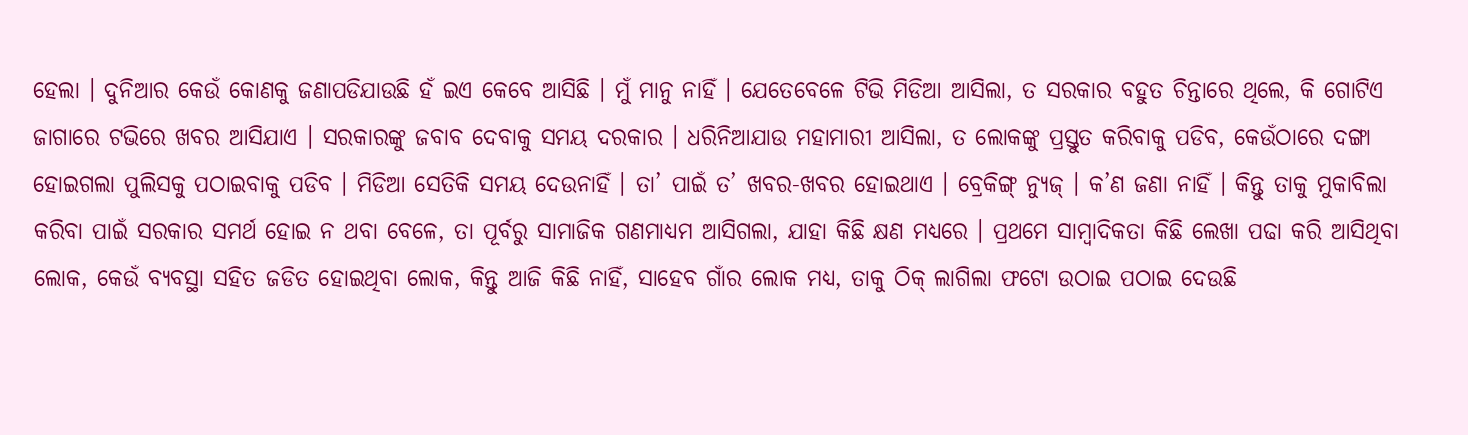ହେଲା । ଦୁନିଆର କେଉଁ କୋଣକୁ ଜଣାପଡିଯାଉଛି ହଁ ଇଏ କେବେ ଆସିଛି । ମୁଁ ମାନୁ ନାହିଁ । ଯେତେବେଳେ ଟିଭି ମିଡିଆ ଆସିଲା, ତ ସରକାର ବହୁତ ଚିନ୍ତାରେ ଥିଲେ, କି ଗୋଟିଏ ଜାଗାରେ ଟଭିରେ ଖବର ଆସିଯାଏ । ସରକାରଙ୍କୁ ଜବାବ ଦେବାକୁ ସମୟ ଦରକାର । ଧରିନିଆଯାଉ ମହାମାରୀ ଆସିଲା, ତ ଲୋକଙ୍କୁ ପ୍ରସ୍ତୁତ କରିବାକୁ ପଡିବ, କେଉଁଠାରେ ଦଙ୍ଗା ହୋଇଗଲା ପୁଲିସକୁ ପଠାଇବାକୁ ପଡିବ । ମିଡିଆ ସେତିକି ସମୟ ଦେଉନାହିଁ । ତା’ ପାଇଁ ତ’ ଖବର-ଖବର ହୋଇଥାଏ । ବ୍ରେକିଙ୍ଗ୍ ନ୍ୟୁଜ୍ । କ’ଣ ଜଣା ନାହିଁ । କିନ୍ତୁ ତାକୁ ମୁକାବିଲା କରିବା ପାଇଁ ସରକାର ସମର୍ଥ ହୋଇ ନ ଥବା ବେଳେ, ତା ପୂର୍ବରୁ ସାମାଜିକ ଗଣମାଧ୍ୟମ ଆସିଗଲା, ଯାହା କିଛି କ୍ଷଣ ମଧ୍ୟରେ । ପ୍ରଥମେ ସାମ୍ବାଦିକତା କିଛି ଲେଖା ପଢା କରି ଆସିଥିବା ଲୋକ, କେଉଁ ବ୍ୟବସ୍ଥା ସହିତ ଜଡିତ ହୋଇଥିବା ଲୋକ, କିନ୍ତୁ ଆଜି କିଛି ନାହିଁ, ସାହେବ ଗାଁର ଲୋକ ମଧ୍ୟ, ତାକୁ ଠିକ୍ ଲାଗିଲା ଫଟୋ ଉଠାଇ ପଠାଇ ଦେଉଛି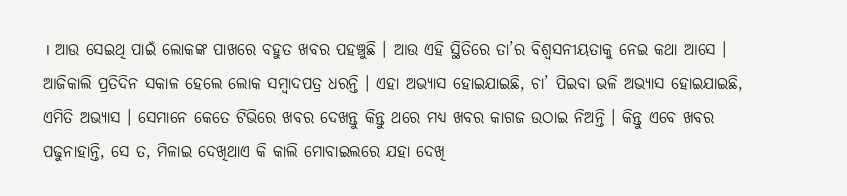। ଆଉ ସେଇଥି ପାଇଁ ଲୋକଙ୍କ ପାଖରେ ବହୁତ ଖବର ପହଞ୍ଚୁଛି । ଆଉ ଏହି ସ୍ଥିତିରେ ତା’ର ବିଶ୍ୱସନୀୟତାକୁ ନେଇ କଥା ଆସେ ।
ଆଜିକାଲି ପ୍ରତିଦିନ ସକାଳ ହେଲେ ଲୋକ ସମ୍ବାଦପତ୍ର ଧରନ୍ତି । ଏହା ଅଭ୍ୟାସ ହୋଇଯାଇଛି, ଚା’ ପିଇବା ଭଳି ଅଭ୍ୟାସ ହୋଇଯାଇଛି, ଏମିତି ଅଭ୍ୟାସ । ସେମାନେ କେତେ ଟିଭିରେ ଖବର ଦେଖନ୍ତୁ କିନ୍ତୁ ଥରେ ମଧ୍ୟ ଖବର କାଗଜ ଉଠାଇ ନିଅନ୍ତି । କିନ୍ତୁ ଏବେ ଖବର ପଢୁନାହାନ୍ତି, ସେ ତ, ମିଳାଇ ଦେଖିଥାଏ କି କାଲି ମୋବାଇଲରେ ଯହା ଦେଖି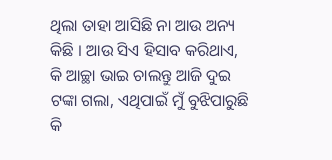ଥିଲା ତାହା ଆସିଛି ନା ଆଉ ଅନ୍ୟ କିଛି । ଆଉ ସିଏ ହିସାବ କରିଥାଏ, କି ଆଚ୍ଛା ଭାଇ ଚାଲନ୍ତୁ ଆଜି ଦୁଇ ଟଙ୍କା ଗଲା, ଏଥିପାଇଁ ମୁଁ ବୁଝିପାରୁଛି କି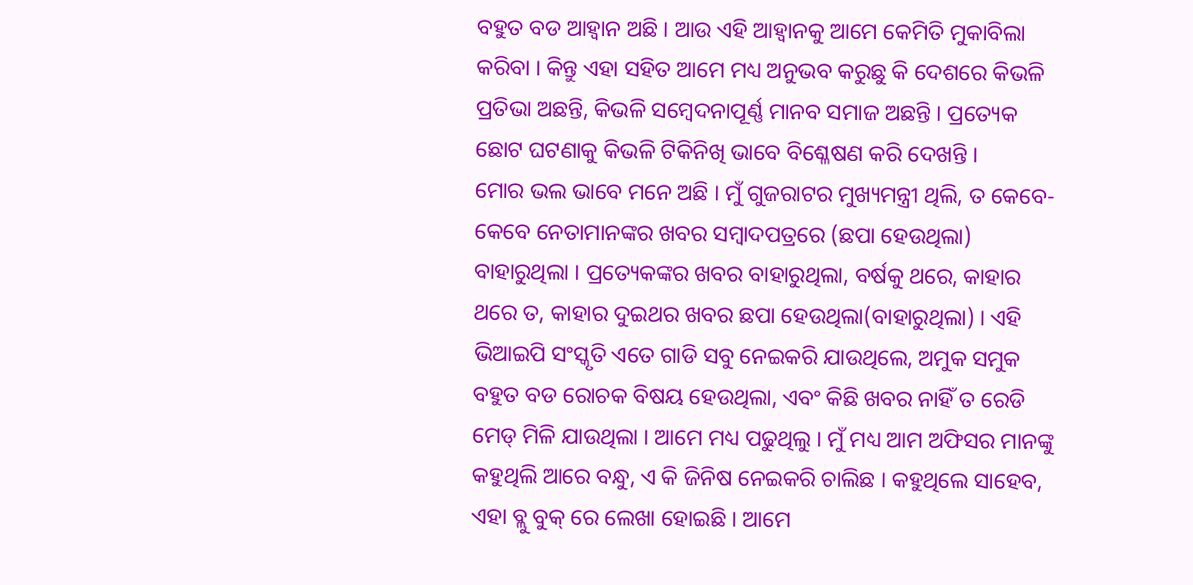ବହୁତ ବଡ ଆହ୍ୱାନ ଅଛି । ଆଉ ଏହି ଆହ୍ୱାନକୁ ଆମେ କେମିତି ମୁକାବିଲା କରିବା । କିନ୍ତୁ ଏହା ସହିତ ଆମେ ମଧ୍ୟ ଅନୁଭବ କରୁଛୁ କି ଦେଶରେ କିଭଳି ପ୍ରତିଭା ଅଛନ୍ତି, କିଭଳି ସମ୍ବେଦନାପୂର୍ଣ୍ଣ ମାନବ ସମାଜ ଅଛନ୍ତି । ପ୍ରତ୍ୟେକ ଛୋଟ ଘଟଣାକୁ କିଭଳି ଟିକିନିଖି ଭାବେ ବିଶ୍ଳେଷଣ କରି ଦେଖନ୍ତି ।
ମୋର ଭଲ ଭାବେ ମନେ ଅଛି । ମୁଁ ଗୁଜରାଟର ମୁଖ୍ୟମନ୍ତ୍ରୀ ଥିଲି, ତ କେବେ-କେବେ ନେତାମାନଙ୍କର ଖବର ସମ୍ବାଦପତ୍ରରେ (ଛପା ହେଉଥିଲା) ବାହାରୁଥିଲା । ପ୍ରତ୍ୟେକଙ୍କର ଖବର ବାହାରୁଥିଲା, ବର୍ଷକୁ ଥରେ, କାହାର ଥରେ ତ, କାହାର ଦୁଇଥର ଖବର ଛପା ହେଉଥିଲା(ବାହାରୁଥିଲା) । ଏହି ଭିଆଇପି ସଂସ୍କୃତି ଏତେ ଗାଡି ସବୁ ନେଇକରି ଯାଉଥିଲେ, ଅମୁକ ସମୁକ ବହୁତ ବଡ ରୋଚକ ବିଷୟ ହେଉଥିଲା, ଏବଂ କିଛି ଖବର ନାହିଁ ତ ରେଡି ମେଡ୍ ମିଳି ଯାଉଥିଲା । ଆମେ ମଧ୍ୟ ପଢୁଥିଲୁ । ମୁଁ ମଧ୍ୟ ଆମ ଅଫିସର ମାନଙ୍କୁ କହୁଥିଲି ଆରେ ବନ୍ଧୁ, ଏ କି ଜିନିଷ ନେଇକରି ଚାଲିଛ । କହୁଥିଲେ ସାହେବ, ଏହା ବ୍ଲୁ ବୁକ୍ ରେ ଲେଖା ହୋଇଛି । ଆମେ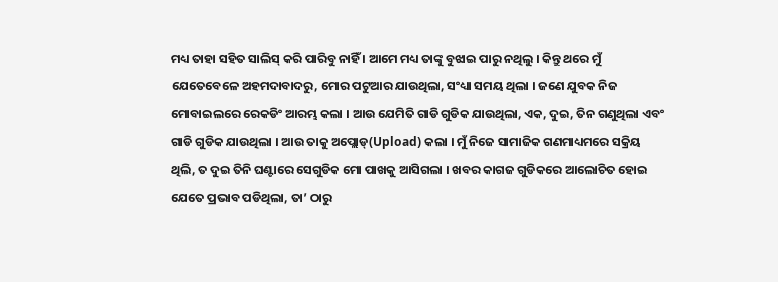ମଧ୍ୟ ତାହା ସହିତ ସାଲିସ୍ କରି ପାରିବୁ ନାହିଁ । ଆମେ ମଧ୍ୟ ତାଙ୍କୁ ବୁଝାଇ ପାରୁ ନଥିଲୁ । କିନ୍ତୁ ଥରେ ମୁଁ ଯେତେବେଳେ ଅହମଦାବାଦରୁ, ମୋର ପଟୁଆର ଯାଉଥିଲା, ସଂଧ୍ୟା ସମୟ ଥିଲା । ଜଣେ ଯୁବକ ନିଜ ମୋବାଇଲରେ ରେକଡିଂ ଆରମ୍ଭ କଲା । ଆଉ ଯେମିତି ଗାଡି ଗୁଡିକ ଯାଉଥିଲା, ଏକ, ଦୁଇ, ତିନ ଗଣୁଥିଲା ଏବଂ ଗାଡି ଗୁଡିକ ଯାଉଥିଲା । ଆଉ ତାକୁ ଅପ୍ଲୋଡ୍(Upload) କଲା । ମୁଁ ନିଜେ ସାମାଜିକ ଗଣମାଧ୍ୟମରେ ସକ୍ରିୟ ଥିଲି, ତ ଦୁଇ ତିନି ଘଣ୍ଟାରେ ସେଗୁଡିକ ମୋ ପାଖକୁ ଆସିଗଲା । ଖବର କାଗଜ ଗୁଡିକରେ ଆଲୋଚିତ ହୋଇ ଯେତେ ପ୍ରଭାବ ପଡିଥିଲା, ତା’ ଠାରୁ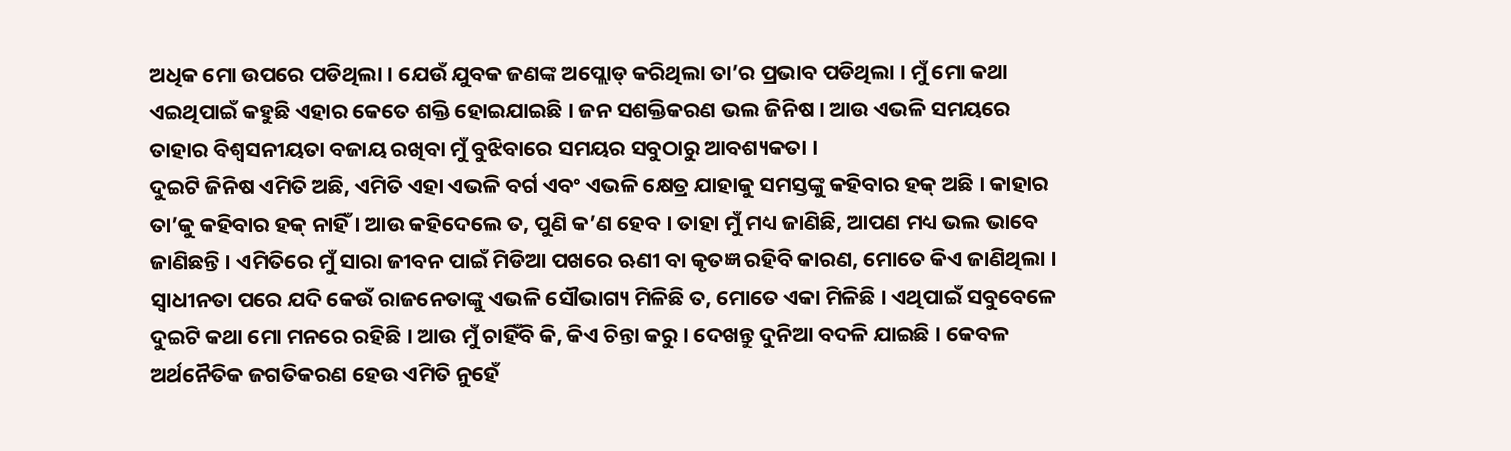ଅଧିକ ମୋ ଉପରେ ପଡିଥିଲା । ଯେଉଁ ଯୁବକ ଜଣଙ୍କ ଅପ୍ଲୋଡ୍ କରିଥିଲା ତା’ର ପ୍ରଭାବ ପଡିଥିଲା । ମୁଁ ମୋ କଥା ଏଇଥିପାଇଁ କହୁଛି ଏହାର କେତେ ଶକ୍ତି ହୋଇଯାଇଛି । ଜନ ସଶକ୍ତିକରଣ ଭଲ ଜିନିଷ । ଆଉ ଏଭଳି ସମୟରେ ତାହାର ବିଶ୍ୱସନୀୟତା ବଜାୟ ରଖିବା ମୁଁ ବୁଝିବାରେ ସମୟର ସବୁଠାରୁ ଆବଶ୍ୟକତା ।
ଦୁଇଟି ଜିନିଷ ଏମିତି ଅଛି, ଏମିତି ଏହା ଏଭଳି ବର୍ଗ ଏବଂ ଏଭଳି କ୍ଷେତ୍ର ଯାହାକୁ ସମସ୍ତଙ୍କୁ କହିବାର ହକ୍ ଅଛି । କାହାର ତା’କୁ କହିବାର ହକ୍ ନାହିଁ । ଆଉ କହିଦେଲେ ତ, ପୁଣି କ’ଣ ହେବ । ତାହା ମୁଁ ମଧ୍ୟ ଜାଣିଛି, ଆପଣ ମଧ୍ୟ ଭଲ ଭାବେ ଜାଣିଛନ୍ତି । ଏମିତିରେ ମୁଁ ସାରା ଜୀବନ ପାଇଁ ମିଡିଆ ପଖରେ ଋଣୀ ବା କୃତଜ୍ଞ ରହିବି କାରଣ, ମୋତେ କିଏ ଜାଣିଥିଲା । ସ୍ୱାଧୀନତା ପରେ ଯଦି କେଉଁ ରାଜନେତାଙ୍କୁ ଏଭଳି ସୌଭାଗ୍ୟ ମିଳିଛି ତ, ମୋତେ ଏକା ମିଳିଛି । ଏଥିପାଇଁ ସବୁବେଳେ ଦୁଇଟି କଥା ମୋ ମନରେ ରହିଛି । ଆଉ ମୁଁ ଚାହିଁବି କି, କିଏ ଚିନ୍ତା କରୁ । ଦେଖନ୍ତୁ ଦୁନିଆ ବଦଳି ଯାଇଛି । କେବଳ ଅର୍ଥନୈତିକ ଜଗତିକରଣ ହେଉ ଏମିତି ନୁହେଁ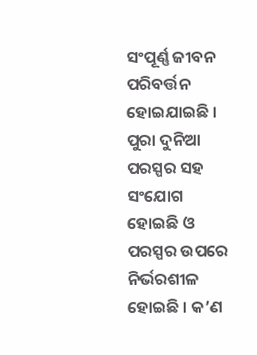ସଂପୂର୍ଣ୍ଣ ଜୀବନ ପରିବର୍ତ୍ତନ ହୋଇଯାଇଛି । ପୁରା ଦୁନିଆ ପରସ୍ପର ସହ ସଂଯୋଗ ହୋଇଛି ଓ ପରସ୍ପର ଉପରେ ନିର୍ଭରଶୀଳ ହୋଇଛି । କ’ଣ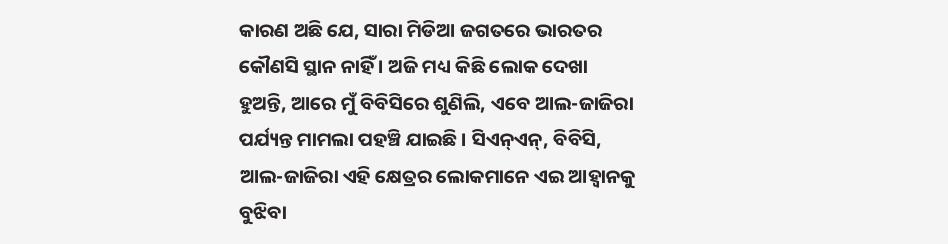କାରଣ ଅଛି ଯେ, ସାରା ମିଡିଆ ଜଗତରେ ଭାରତର କୌଣସି ସ୍ଥାନ ନାହିଁ । ଅଜି ମଧ୍ୟ କିଛି ଲୋକ ଦେଖା ହୁଅନ୍ତି, ଆରେ ମୁଁ ବିବିସିରେ ଶୁଣିଲି, ଏବେ ଆଲ-ଜାଜିରା ପର୍ଯ୍ୟନ୍ତ ମାମଲା ପହଞ୍ଚି ଯାଇଛି । ସିଏନ୍ଏନ୍, ବିବିସି, ଆଲ-ଜାଜିରା ଏହି କ୍ଷେତ୍ରର ଲୋକମାନେ ଏଇ ଆହ୍ୱାନକୁ ବୁଝିବା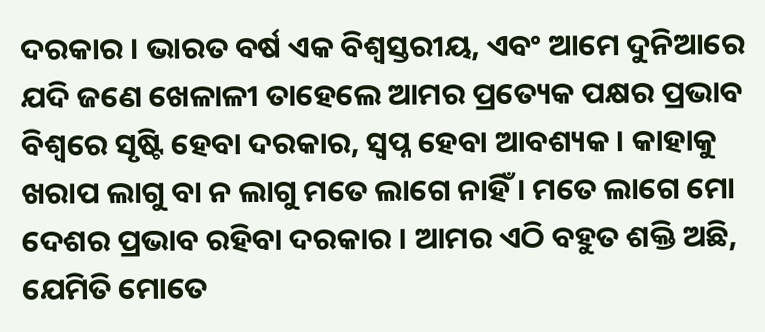ଦରକାର । ଭାରତ ବର୍ଷ ଏକ ବିଶ୍ୱସ୍ତରୀୟ, ଏବଂ ଆମେ ଦୁନିଆରେ ଯଦି ଜଣେ ଖେଳାଳୀ ତାହେଲେ ଆମର ପ୍ରତ୍ୟେକ ପକ୍ଷର ପ୍ରଭାବ ବିଶ୍ୱରେ ସୃଷ୍ଟି ହେବା ଦରକାର, ସ୍ୱପ୍ନ ହେବା ଆବଶ୍ୟକ । କାହାକୁ ଖରାପ ଲାଗୁ ବା ନ ଲାଗୁ ମତେ ଲାଗେ ନାହିଁ । ମତେ ଲାଗେ ମୋ ଦେଶର ପ୍ରଭାବ ରହିବା ଦରକାର । ଆମର ଏଠି ବହୁତ ଶକ୍ତି ଅଛି, ଯେମିତି ମୋତେ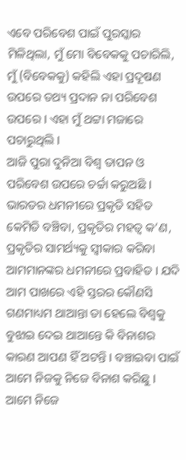ଏବେ ପରିବେଶ ପାଇଁ ପୁରସ୍କାର ମିଳିଥିଲା, ମୁଁ ମୋ ବିବେକକୁ ପଚାରିଲି, ମୁଁ (ବିବେକକୁ) କହିଲି ଏହା ପ୍ରଦୂଷଣ ଉପରେ ତଥ୍ୟ ପ୍ରଦାନ ନା ପରିବେଶ ଉପରେ । ଏହା ମୁଁ ଥଟ୍ଟା ମଜାରେ ପଚାରୁଥିଲି ।
ଆଜି ପୁରା ଦୁନିଆ ବିଶ୍ୱ ତାପନ ଓ ପରିବେଶ ଉପରେ ଚର୍ଚ୍ଚା କରୁଅଛି । ଭାରତର ଧମନୀରେ ପ୍ରକୃତି ସହିତ କେମିତି ବଞ୍ଚିବା, ପ୍ରକୃତିର ମହତ୍ୱ କ’ଣ, ପ୍ରକୃତିର ସାମର୍ଥ୍ୟକୁ ସ୍ୱୀକାର କରିବା ଆମମାନଙ୍କର ଧମନୀରେ ପ୍ରବାହିତ । ଯଦି ଆମ ପାଖରେ ଏହି ସ୍ତରର କୌଣସି ଗଣମାଧ୍ୟମ ଥାଆନ୍ତା ତା ହେଲେ ବିଶ୍ୱକୁ ବୁଝାଇ ଦେଇ ଥାଆନ୍ତେ କି ବିନାଶର କାରଣ ଆପଣ ହିଁ ଅଟନ୍ତି । ବଞ୍ଚାଇବା ପାଇଁ ଆମେ ନିଜକୁ ନିଜେ ବିନାଶ କରିଛୁ । ଆମେ ନିଜେ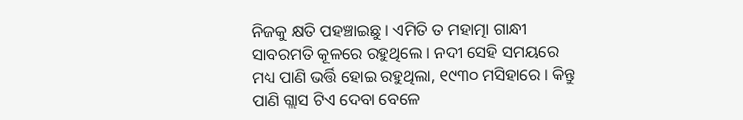ନିଜକୁ କ୍ଷତି ପହଞ୍ଚାଇଛୁ । ଏମିତି ତ ମହାତ୍ମା ଗାନ୍ଧୀ ସାବରମତି କୂଳରେ ରହୁଥିଲେ । ନଦୀ ସେହି ସମୟରେ ମଧ୍ୟ ପାଣି ଭର୍ତ୍ତି ହୋଇ ରହୁଥିଲା, ୧୯୩୦ ମସିହାରେ । କିନ୍ତୁ ପାଣି ଗ୍ଲାସ ଟିଏ ଦେବା ବେଳେ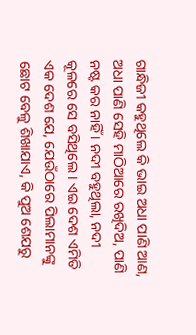ଗାନ୍ଧିଜୀ କହୁଥିଲେ କି ଭାଇ ଅଧା ପାଣି ଆଣ, ଅଧା ପାଣି ସେହି ମାଠିଆରେ ରଖିଦିଅ, ପାଣି ନଷ୍ଟ କର ନାହିଁ । ନଦୀ ବହୁଥିଲା, ନଦୀ କୂଳରେ ସେ ବସିଥିଲେ । ଏଇ ଦେଶ ଏମିତି ଏକ ଦେଶ ଯେ, ଯେଉଁଠାରେ ପିଲାମାନଙ୍କୁ ଛୋଟ ବେଳୁ ଶିଖାଯାଏ, କି ପୁଅ ଶେଯରୁ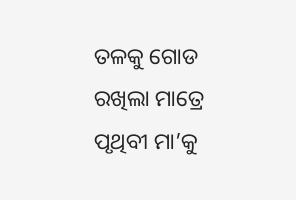ତଳକୁ ଗୋଡ ରଖିଲା ମାତ୍ରେ ପୃଥିବୀ ମା’କୁ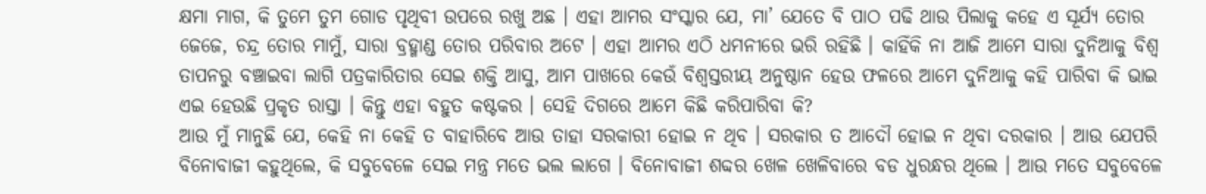କ୍ଷମା ମାଗ, କି ତୁମେ ତୁମ ଗୋଡ ପୃଥିବୀ ଉପରେ ରଖୁ ଅଛ । ଏହା ଆମର ସଂସ୍କାର ଯେ, ମା’ ଯେତେ ବି ପାଠ ପଢି ଥାଉ ପିଲାକୁ କହେ ଏ ସୂର୍ଯ୍ୟ ତୋର ଜେଜେ, ଚନ୍ଦ୍ର ତୋର ମାମୁଁ, ସାରା ବ୍ରହ୍ମାଣ୍ଡ ତୋର ପରିବାର ଅଟେ । ଏହା ଆମର ଏଠି ଧମନୀରେ ଭରି ରହିଛି । କାହିଁକି ନା ଆଜି ଆମେ ସାରା ଦୁନିଆକୁ ବିଶ୍ୱ ତାପନରୁ ବଞ୍ଚାଇବା ଲାଗି ପତ୍ରକାରିତାର ସେଇ ଶକ୍ତି ଆସୁ, ଆମ ପାଖରେ କେଉଁ ବିଶ୍ୱସ୍ତରୀୟ ଅନୁଷ୍ଠାନ ହେଉ ଫଳରେ ଆମେ ଦୁନିଆକୁ କହି ପାରିବା କି ଭାଇ ଏଇ ହେଉଛି ପ୍ରକୃତ ରାସ୍ତା । କିନ୍ତୁ ଏହା ବହୁତ କଷ୍ଟକର । ସେହି ଦିଗରେ ଆମେ କିଛି କରିପାରିବା କି?
ଆଉ ମୁଁ ମାନୁଛି ଯେ, କେହି ନା କେହି ତ ବାହାରିବେ ଆଉ ତାହା ସରକାରୀ ହୋଇ ନ ଥିବ । ସରକାର ତ ଆଦୌ ହୋଇ ନ ଥିବା ଦରକାର । ଆଉ ଯେପରି ବିନୋବାଜୀ କହୁଥିଲେ, କି ସବୁବେଳେ ସେଇ ମନ୍ତ୍ର ମତେ ଭଲ ଲାଗେ । ବିନୋବାଜୀ ଶବ୍ଦର ଖେଳ ଖେଳିବାରେ ବଡ ଧୁରନ୍ଧର ଥିଲେ । ଆଉ ମତେ ସବୁବେଳେ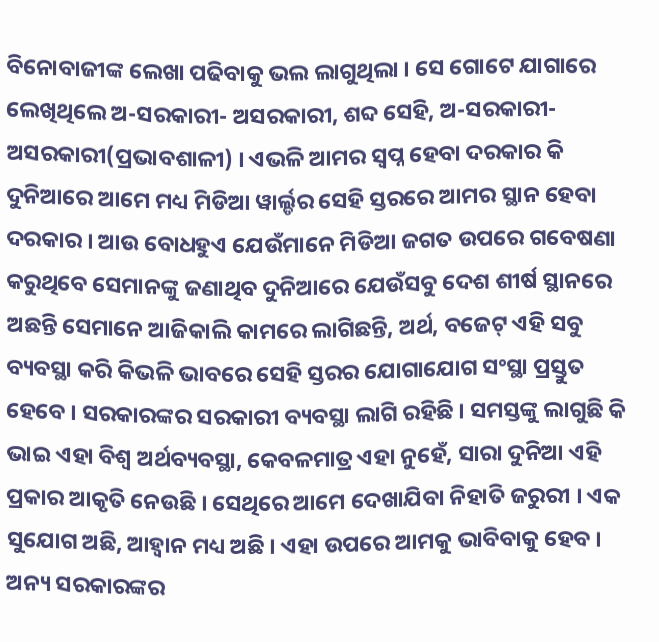ବିନୋବାଜୀଙ୍କ ଲେଖା ପଢିବାକୁ ଭଲ ଲାଗୁଥିଲା । ସେ ଗୋଟେ ଯାଗାରେ ଲେଖିଥିଲେ ଅ-ସରକାରୀ- ଅସରକାରୀ, ଶବ୍ଦ ସେହି, ଅ-ସରକାରୀ-ଅସରକାରୀ(ପ୍ରଭାବଶାଳୀ) । ଏଭଳି ଆମର ସ୍ୱପ୍ନ ହେବା ଦରକାର କି ଦୁନିଆରେ ଆମେ ମଧ୍ୟ ମିଡିଆ ୱାର୍ଲ୍ଡର ସେହି ସ୍ତରରେ ଆମର ସ୍ଥାନ ହେବା ଦରକାର । ଆଉ ବୋଧହୁଏ ଯେଉଁମାନେ ମିଡିଆ ଜଗତ ଉପରେ ଗବେଷଣା କରୁଥିବେ ସେମାନଙ୍କୁ ଜଣାଥିବ ଦୁନିଆରେ ଯେଉଁସବୁ ଦେଶ ଶୀର୍ଷ ସ୍ଥାନରେ ଅଛନ୍ତି ସେମାନେ ଆଜିକାଲି କାମରେ ଲାଗିଛନ୍ତି, ଅର୍ଥ, ବଜେଟ୍ ଏହି ସବୁ ବ୍ୟବସ୍ଥା କରି କିଭଳି ଭାବରେ ସେହି ସ୍ତରର ଯୋଗାଯୋଗ ସଂସ୍ଥା ପ୍ରସ୍ତୁତ ହେବେ । ସରକାରଙ୍କର ସରକାରୀ ବ୍ୟବସ୍ଥା ଲାଗି ରହିଛି । ସମସ୍ତଙ୍କୁ ଲାଗୁଛି କି ଭାଇ ଏହା ବିଶ୍ୱ ଅର୍ଥବ୍ୟବସ୍ଥା, କେବଳମାତ୍ର ଏହା ନୁହେଁ, ସାରା ଦୁନିଆ ଏହି ପ୍ରକାର ଆକୃତି ନେଉଛି । ସେଥିରେ ଆମେ ଦେଖାଯିବା ନିହାତି ଜରୁରୀ । ଏକ ସୁଯୋଗ ଅଛି, ଆହ୍ୱାନ ମଧ୍ୟ ଅଛି । ଏହା ଉପରେ ଆମକୁ ଭାବିବାକୁ ହେବ ।
ଅନ୍ୟ ସରକାରଙ୍କର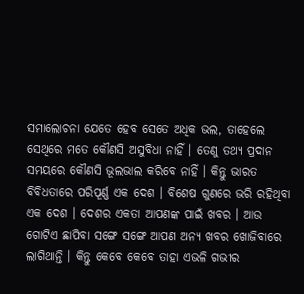ସମାଲୋଚନା ଯେତେ ହେବ ସେତେ ଅଧିକ ଭଲ, ତାହେଲେ ସେଥିରେ ମତେ କୌଣସି ଅସୁବିଧା ନାହିଁ । ତେଣୁ ତଥ୍ୟ ପ୍ରଦାନ ସମୟରେ କୌଣସି ଭୂଲଭାଲ କରିବେ ନାହିଁ । କିନ୍ତୁ ଭାରତ ବିବିଧତାରେ ପରିପୂର୍ଣ୍ଣ ଏକ ଦେଶ । ବିଶେଷ ଗୁଣରେ ଭରି ରହିଥିବା ଏକ ଦେଶ । ଦେଶର ଏକତା ଆପଣଙ୍କ ପାଇଁ ଖବର । ଆଉ ଗୋଟିଏ ଛାପିବା ସଙ୍ଗେ ସଙ୍ଗେ ଆପଣ ଅନ୍ୟ ଖବର ଖୋଜିବାରେ ଲାଗିଥାନ୍ତି । କିନ୍ତୁ କେବେ କେବେ ତାହା ଏଭଳି ଗଭୀର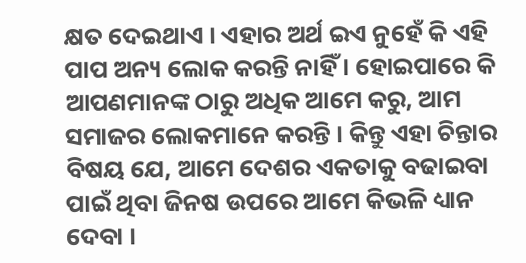କ୍ଷତ ଦେଇଥାଏ । ଏହାର ଅର୍ଥ ଇଏ ନୁହେଁ କି ଏହି ପାପ ଅନ୍ୟ ଲୋକ କରନ୍ତି ନାହିଁ । ହୋଇପାରେ କି ଆପଣମାନଙ୍କ ଠାରୁ ଅଧିକ ଆମେ କରୁ, ଆମ ସମାଜର ଲୋକମାନେ କରନ୍ତି । କିନ୍ତୁ ଏହା ଚିନ୍ତାର ବିଷୟ ଯେ, ଆମେ ଦେଶର ଏକତାକୁ ବଢାଇବା ପାଇଁ ଥିବା ଜିନଷ ଉପରେ ଆମେ କିଭଳି ଧ୍ୟାନ ଦେବା ।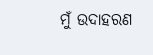ମୁଁ ଉଦାହରଣ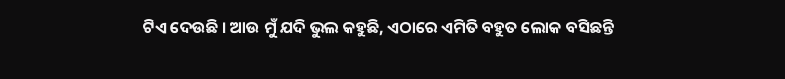ଟିଏ ଦେଉଛି । ଆଉ ମୁଁ ଯଦି ଭୁଲ କହୁଛି, ଏଠାରେ ଏମିତି ବହୁତ ଲୋକ ବସିଛନ୍ତି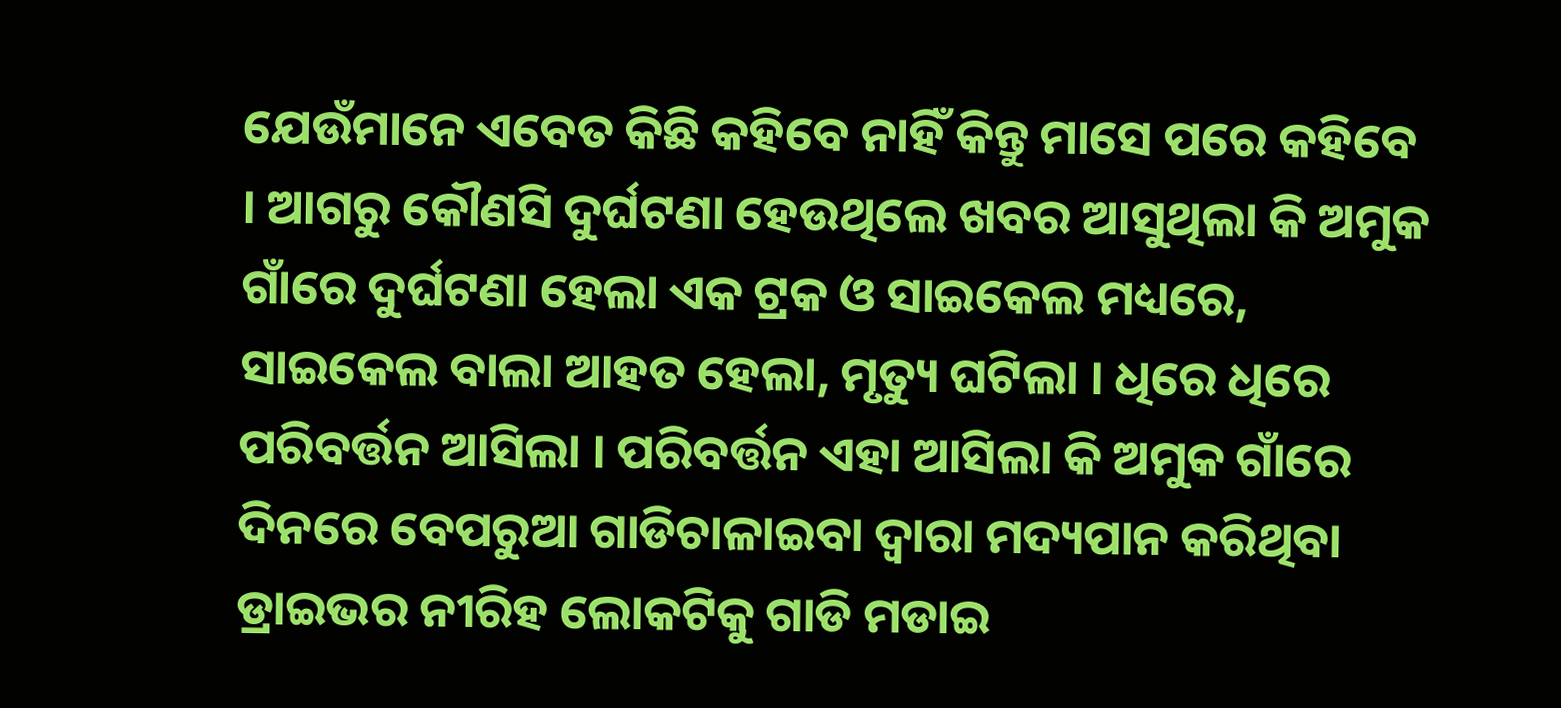ଯେଉଁମାନେ ଏବେତ କିଛି କହିବେ ନାହିଁ କିନ୍ତୁ ମାସେ ପରେ କହିବେ । ଆଗରୁ କୌଣସି ଦୁର୍ଘଟଣା ହେଉଥିଲେ ଖବର ଆସୁଥିଲା କି ଅମୁକ ଗାଁରେ ଦୁର୍ଘଟଣା ହେଲା ଏକ ଟ୍ରକ ଓ ସାଇକେଲ ମଧ୍ୟରେ, ସାଇକେଲ ବାଲା ଆହତ ହେଲା, ମୃତ୍ୟୁ ଘଟିଲା । ଧିରେ ଧିରେ ପରିବର୍ତ୍ତନ ଆସିଲା । ପରିବର୍ତ୍ତନ ଏହା ଆସିଲା କି ଅମୁକ ଗାଁରେ ଦିନରେ ବେପରୁଆ ଗାଡିଚାଳାଇବା ଦ୍ୱାରା ମଦ୍ୟପାନ କରିଥିବା ଡ୍ରାଇଭର ନୀରିହ ଲୋକଟିକୁ ଗାଡି ମଡାଇ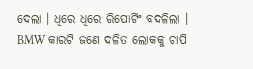ଦେଲା । ଧିରେ ଧିରେ ରିପୋର୍ଟିଂ ବଦଳିଲା । BMW କାରଟି ଜଣେ ଦଳିତ ଲୋକକୁ ଚାପି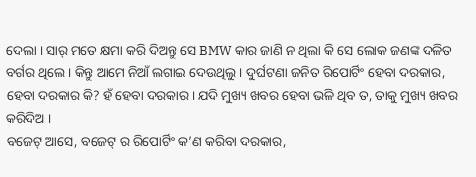ଦେଲା । ସାର୍ ମତେ କ୍ଷମା କରି ଦିଅନ୍ତୁ ସେ BMW କାର ଜାଣି ନ ଥିଲା କି ସେ ଲୋକ ଜଣଙ୍କ ଦଳିତ ବର୍ଗର ଥିଲେ । କିନ୍ତୁ ଆମେ ନିଆଁ ଲଗାଇ ଦେଉଥିଲୁ । ଦୁର୍ଘଟଣା ଜନିତ ରିପୋର୍ଟିଂ ହେବା ଦରକାର, ହେବା ଦରକାର କି? ହଁ ହେବା ଦରକାର । ଯଦି ମୁଖ୍ୟ ଖବର ହେବା ଭଳି ଥିବ ତ, ତାକୁ ମୁଖ୍ୟ ଖବର କରିଦିଅ ।
ବଜେଟ୍ ଆସେ, ବଜେଟ୍ ର ରିପୋର୍ଟିଂ କ’ଣ କରିବା ଦରକାର,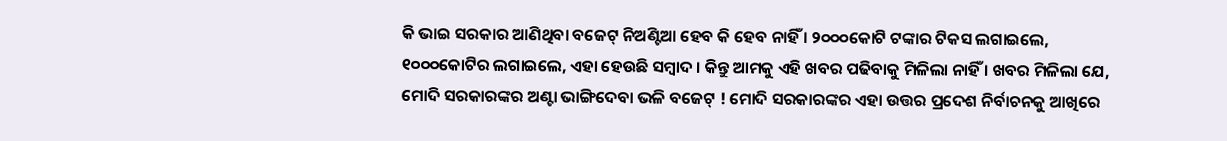କି ଭାଇ ସରକାର ଆଣିଥିବା ବଜେଟ୍ ନିଅଣ୍ଟିଆ ହେବ କି ହେବ ନାହିଁ । ୨୦୦୦କୋଟି ଟଙ୍କାର ଟିକସ ଲଗାଇଲେ, ୧୦୦୦କୋଟିର ଲଗାଇଲେ, ଏହା ହେଉଛି ସମ୍ବାଦ । କିନ୍ତୁ ଆମକୁ ଏହି ଖବର ପଢିବାକୁ ମିଳିଲା ନାହିଁ । ଖବର ମିଳିଲା ଯେ, ମୋଦି ସରକାରଙ୍କର ଅଣ୍ଟା ଭାଙ୍ଗିଦେବା ଭଳି ବଜେଟ୍ ! ମୋଦି ସରକାରଙ୍କର ଏହା ଉତ୍ତର ପ୍ରଦେଶ ନିର୍ବାଚନକୁ ଆଖିରେ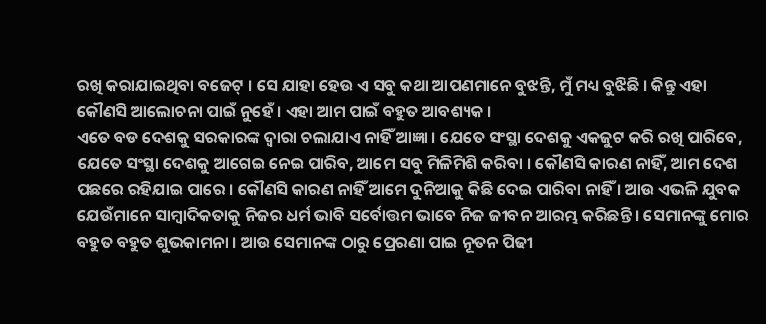ରଖି କରାଯାଇଥିବା ବଜେଟ୍ । ସେ ଯାହା ହେଉ ଏ ସବୁ କଥା ଆପଣମାନେ ବୁଝନ୍ତି, ମୁଁ ମଧ୍ୟ ବୁଝିଛି । କିନ୍ତୁ ଏହା କୌଣସି ଆଲୋଚନା ପାଇଁ ନୁହେଁ । ଏହା ଆମ ପାଇଁ ବହୁତ ଆବଶ୍ୟକ ।
ଏତେ ବଡ ଦେଶକୁ ସରକାରଙ୍କ ଦ୍ୱାରା ଚଲାଯାଏ ନାହିଁ ଆଜ୍ଞା । ଯେତେ ସଂସ୍ଥା ଦେଶକୁ ଏକଜୁଟ କରି ରଖି ପାରିବେ, ଯେତେ ସଂସ୍ଥା ଦେଶକୁ ଆଗେଇ ନେଇ ପାରିବ, ଆମେ ସବୁ ମିଳିମିଶି କରିବା । କୌଣସି କାରଣ ନାହିଁ, ଆମ ଦେଶ ପଛରେ ରହିଯାଇ ପାରେ । କୌଣସି କାରଣ ନାହିଁ ଆମେ ଦୁନିଆକୁ କିଛି ଦେଇ ପାରିବା ନାହିଁ । ଆଉ ଏଭଳି ଯୁବକ ଯେଉଁମାନେ ସାମ୍ବାଦିକତାକୁ ନିଜର ଧର୍ମ ଭାବି ସର୍ବୋତ୍ତମ ଭାବେ ନିଜ ଜୀବନ ଆରମ୍ଭ କରିଛନ୍ତି । ସେମାନଙ୍କୁ ମୋର ବହୁତ ବହୁତ ଶୁଭକାମନା । ଆଉ ସେମାନଙ୍କ ଠାରୁ ପ୍ରେରଣା ପାଇ ନୂତନ ପିଢୀ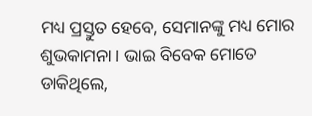ମଧ୍ୟ ପ୍ରସ୍ତୁତ ହେବେ, ସେମାନଙ୍କୁ ମଧ୍ୟ ମୋର ଶୁଭକାମନା । ଭାଇ ବିବେକ ମୋତେ ଡାକିଥିଲେ,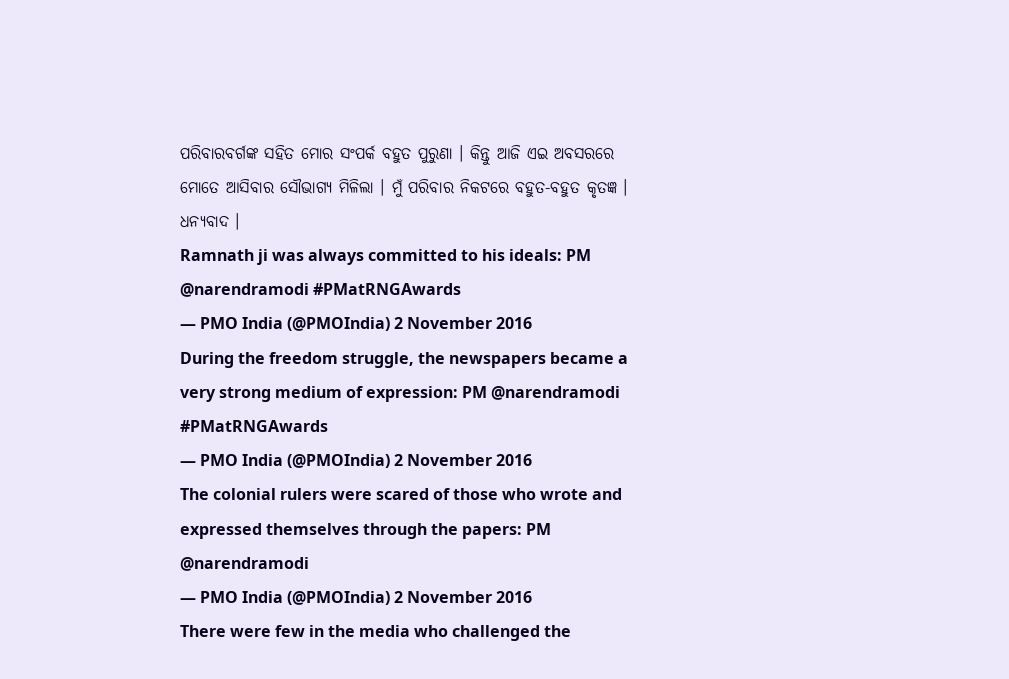ପରିବାରବର୍ଗଙ୍କ ସହିତ ମୋର ସଂପର୍କ ବହୁତ ପୁରୁଣା । କିନ୍ତୁ ଆଜି ଏଇ ଅବସରରେ ମୋତେ ଆସିବାର ସୌଭାଗ୍ୟ ମିଳିଲା । ମୁଁ ପରିବାର ନିକଟରେ ବହୁତ-ବହୁତ କୃତଜ୍ଞ ।
ଧନ୍ୟବାଦ ।
Ramnath ji was always committed to his ideals: PM @narendramodi #PMatRNGAwards
— PMO India (@PMOIndia) 2 November 2016
During the freedom struggle, the newspapers became a very strong medium of expression: PM @narendramodi #PMatRNGAwards
— PMO India (@PMOIndia) 2 November 2016
The colonial rulers were scared of those who wrote and expressed themselves through the papers: PM @narendramodi
— PMO India (@PMOIndia) 2 November 2016
There were few in the media who challenged the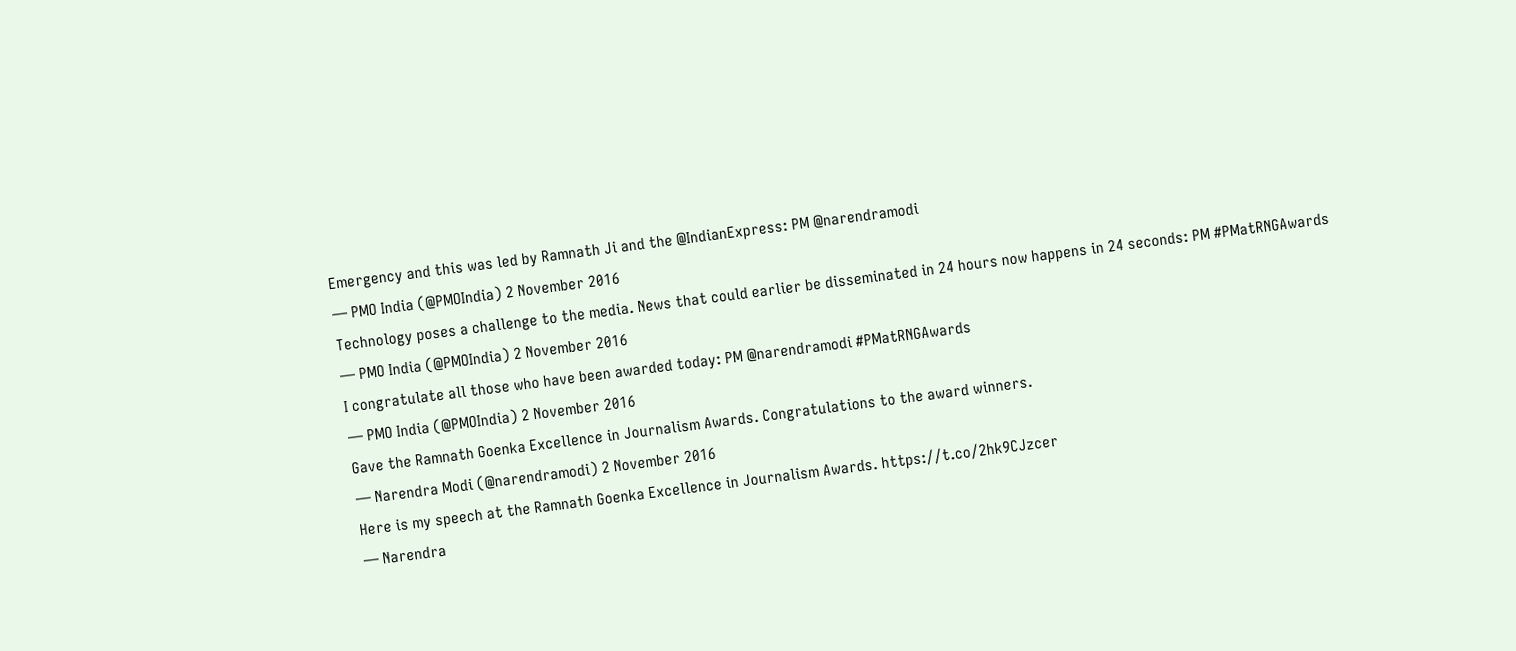Emergency and this was led by Ramnath Ji and the @IndianExpress: PM @narendramodi
— PMO India (@PMOIndia) 2 November 2016
Technology poses a challenge to the media. News that could earlier be disseminated in 24 hours now happens in 24 seconds: PM #PMatRNGAwards
— PMO India (@PMOIndia) 2 November 2016
I congratulate all those who have been awarded today: PM @narendramodi #PMatRNGAwards
— PMO India (@PMOIndia) 2 November 2016
Gave the Ramnath Goenka Excellence in Journalism Awards. Congratulations to the award winners.
— Narendra Modi (@narendramodi) 2 November 2016
Here is my speech at the Ramnath Goenka Excellence in Journalism Awards. https://t.co/2hk9CJzcer
— Narendra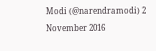Modi (@narendramodi) 2 November 2016